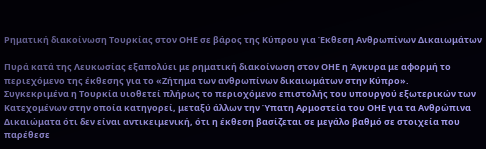Ρηματική διακοίνωση Τουρκίας στον ΟΗΕ σε βάρος της Κύπρου για Έκθεση Ανθρωπίνων Δικαιωμάτων

Πυρά κατά της Λευκωσίας εξαπολύει με ρηματική διακοίνωση στον ΟΗΕ η Άγκυρα με αφορμή το περιεχόμενο της έκθεσης για το «Ζήτημα των ανθρωπίνων δικαιωμάτων στην Κύπρο».
Συγκεκριμένα η Τουρκία υιοθετεί πλήρως το περιοχόμενο επιστολής του υπουργού εξωτερικών των Κατεχομένων στην οποία κατηγορεί, μεταξύ άλλων την Ύπατη Αρμοστεία του ΟΗΕ για τα Ανθρώπινα Δικαιώματα ότι δεν είναι αντικειμενική, ότι η έκθεση βασίζεται σε μεγάλο βαθμό σε στοιχεία που παρέθεσε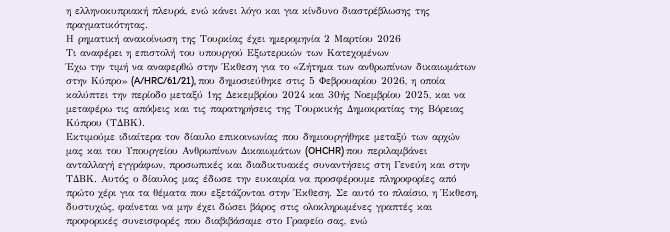η ελληνοκυπριακή πλευρά, ενώ κάνει λόγο και για κίνδυνο διαστρέβλωσης της πραγματικότητας.
Η ρηματική ανακοίνωση της Τουρκίας έχει ημερομηνία 2 Μαρτίου 2026
Τι αναφέρει η επιστολή του υπουργού Εξωτερικών των Κατεχομένων
Έχω την τιμή να αναφερθώ στην Έκθεση για το «Ζήτημα των ανθρωπίνων δικαιωμάτων στην Κύπρο» (A/HRC/61/21), που δημοσιεύθηκε στις 5 Φεβρουαρίου 2026, η οποία καλύπτει την περίοδο μεταξύ 1ης Δεκεμβρίου 2024 και 30ής Νοεμβρίου 2025, και να μεταφέρω τις απόψεις και τις παρατηρήσεις της Τουρκικής Δημοκρατίας της Βόρειας Κύπρου (ΤΔΒΚ).
Εκτιμούμε ιδιαίτερα τον δίαυλο επικοινωνίας που δημιουργήθηκε μεταξύ των αρχών μας και του Υπουργείου Ανθρωπίνων Δικαιωμάτων (OHCHR) που περιλαμβάνει ανταλλαγή εγγράφων, προσωπικές και διαδικτυακές συναντήσεις στη Γενεύη και στην ΤΔΒΚ. Αυτός ο δίαυλος μας έδωσε την ευκαιρία να προσφέρουμε πληροφορίες από πρώτο χέρι για τα θέματα που εξετάζονται στην Έκθεση. Σε αυτό το πλαίσιο, η Έκθεση, δυστυχώς, φαίνεται να μην έχει δώσει βάρος στις ολοκληρωμένες γραπτές και προφορικές συνεισφορές που διαβιβάσαμε στο Γραφείο σας, ενώ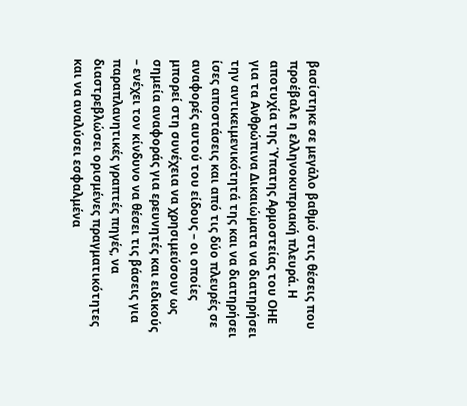βασίστηκε σε μεγάλο βαθμό στις θέσεις που προέβαλε η ελληνοκυπριακή πλευρά. Η αποτυχία της Ύπατης Αρμοστείας του ΟΗΕ για τα Ανθρώπινα Δικαιώματα να διατηρήσει την αντικειμενικότητά της και να διατηρήσει ίσες αποστάσεις και από τις δύο πλευρές σε αναφορές αυτού του είδους – οι οποίες μπορεί στη συνέχεια να χρησιμεύσουν ως σημεία αναφοράς για ερευνητές και ειδικούς – ενέχει τον κίνδυνο να θέσει τις βάσεις για παραπλανητικές γραπτές πηγές, να διαστρεβλώσει ορισμένες πραγματικότητες και να αναλύσει εσφαλμένα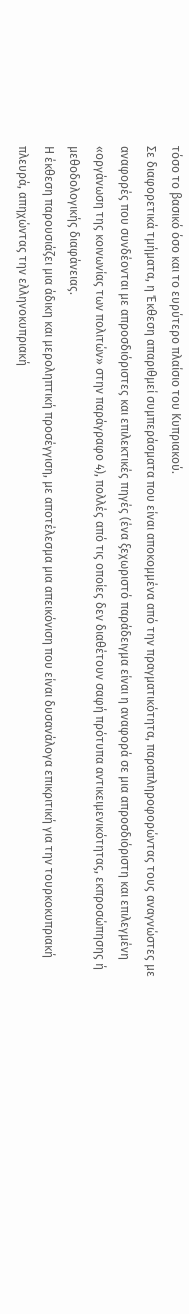τόσο το βασικό όσο και το ευρύτερο πλαίσιο του Κυπριακού.
Σε διαφορετικά τμήματα, η Έκθεση απαριθμεί συμπεράσματα που είναι αποκομμένα από την πραγματικότητα, παραπληροφορώντας τους αναγνώστες με αναφορές που συνδέονται με απροσδιόριστες και επιλεκτικές πηγές (ένα ξεχωριστό παράδειγμα είναι η αναφορά σε μια απροσδιόριστη και επιλεγμένη «οργάνωση της κοινωνίας των πολιτών» στην παράγραφο 4), πολλές από τις οποίες δεν διαθέτουν σαφή πρότυπα αντικειμενικότητας, εκπροσώπησης ή μεθοδολογικής διαφάνειας.
Η έκθεση παρουσιάζει μια άδικη και μεροληπτική προσέγγιση, με αποτέλεσμα μια απεικόνιση που είναι δυσανάλογα επικριτική για την τουρκοκυπριακή πλευρά, απηχώντας την ελληνοκυπριακή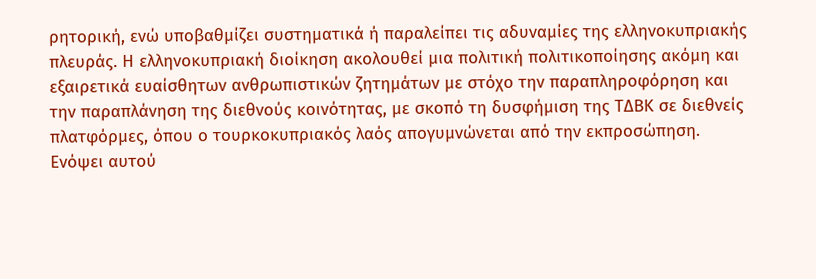ρητορική, ενώ υποβαθμίζει συστηματικά ή παραλείπει τις αδυναμίες της ελληνοκυπριακής πλευράς. Η ελληνοκυπριακή διοίκηση ακολουθεί μια πολιτική πολιτικοποίησης ακόμη και εξαιρετικά ευαίσθητων ανθρωπιστικών ζητημάτων με στόχο την παραπληροφόρηση και την παραπλάνηση της διεθνούς κοινότητας, με σκοπό τη δυσφήμιση της ΤΔΒΚ σε διεθνείς πλατφόρμες, όπου ο τουρκοκυπριακός λαός απογυμνώνεται από την εκπροσώπηση. Ενόψει αυτού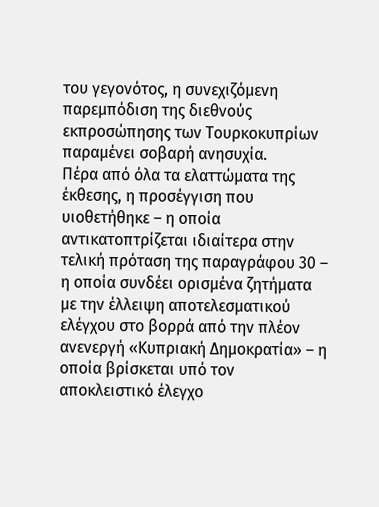του γεγονότος, η συνεχιζόμενη παρεμπόδιση της διεθνούς εκπροσώπησης των Τουρκοκυπρίων παραμένει σοβαρή ανησυχία.
Πέρα από όλα τα ελαττώματα της έκθεσης, η προσέγγιση που υιοθετήθηκε – η οποία αντικατοπτρίζεται ιδιαίτερα στην τελική πρόταση της παραγράφου 30 – η οποία συνδέει ορισμένα ζητήματα με την έλλειψη αποτελεσματικού ελέγχου στο βορρά από την πλέον ανενεργή «Κυπριακή Δημοκρατία» – η οποία βρίσκεται υπό τον αποκλειστικό έλεγχο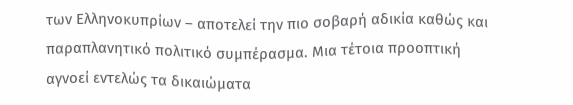των Ελληνοκυπρίων – αποτελεί την πιο σοβαρή αδικία καθώς και παραπλανητικό πολιτικό συμπέρασμα. Μια τέτοια προοπτική αγνοεί εντελώς τα δικαιώματα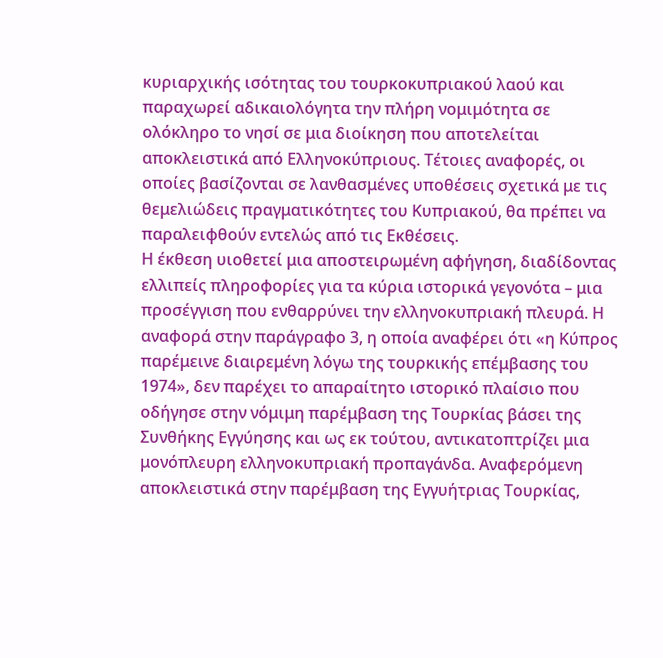κυριαρχικής ισότητας του τουρκοκυπριακού λαού και παραχωρεί αδικαιολόγητα την πλήρη νομιμότητα σε ολόκληρο το νησί σε μια διοίκηση που αποτελείται αποκλειστικά από Ελληνοκύπριους. Τέτοιες αναφορές, οι οποίες βασίζονται σε λανθασμένες υποθέσεις σχετικά με τις θεμελιώδεις πραγματικότητες του Κυπριακού, θα πρέπει να παραλειφθούν εντελώς από τις Εκθέσεις.
Η έκθεση υιοθετεί μια αποστειρωμένη αφήγηση, διαδίδοντας ελλιπείς πληροφορίες για τα κύρια ιστορικά γεγονότα – μια προσέγγιση που ενθαρρύνει την ελληνοκυπριακή πλευρά. Η αναφορά στην παράγραφο 3, η οποία αναφέρει ότι «η Κύπρος παρέμεινε διαιρεμένη λόγω της τουρκικής επέμβασης του 1974», δεν παρέχει το απαραίτητο ιστορικό πλαίσιο που οδήγησε στην νόμιμη παρέμβαση της Τουρκίας βάσει της Συνθήκης Εγγύησης και ως εκ τούτου, αντικατοπτρίζει μια μονόπλευρη ελληνοκυπριακή προπαγάνδα. Αναφερόμενη αποκλειστικά στην παρέμβαση της Εγγυήτριας Τουρκίας,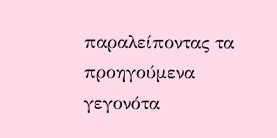παραλείποντας τα προηγούμενα γεγονότα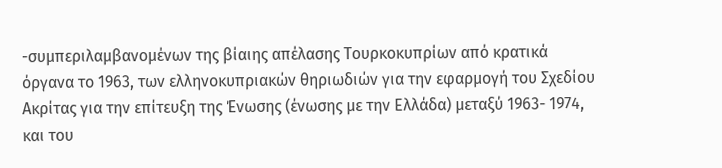-συμπεριλαμβανομένων της βίαιης απέλασης Τουρκοκυπρίων από κρατικά όργανα το 1963, των ελληνοκυπριακών θηριωδιών για την εφαρμογή του Σχεδίου Ακρίτας για την επίτευξη της Ένωσης (ένωσης με την Ελλάδα) μεταξύ 1963- 1974, και του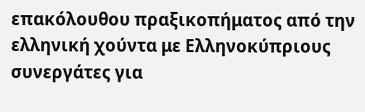επακόλουθου πραξικοπήματος από την ελληνική χούντα με Ελληνοκύπριους συνεργάτες για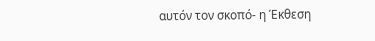αυτόν τον σκοπό- η Έκθεση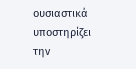ουσιαστικά υποστηρίζει την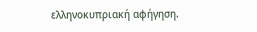ελληνοκυπριακή αφήγηση.